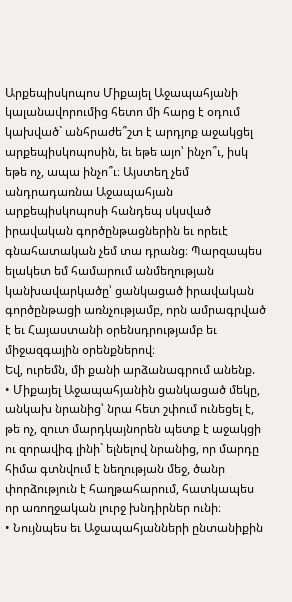Արքեպիսկոպոս Միքայել Աջապահյանի կալանավորումից հետո մի հարց է օդում կախված` անհրաժե՞շտ է արդյոք աջակցել արքեպիսկոպոսին, եւ եթե այո՝ ինչո՞ւ, իսկ եթե ոչ, ապա ինչո՞ւ։ Այստեղ չեմ անդրադառնա Աջապահյան արքեպիսկոպոսի հանդեպ սկսված իրավական գործընթացներին եւ որեւէ գնահատական չեմ տա դրանց։ Պարզապես ելակետ եմ համարում անմեղության կանխավարկածը՝ ցանկացած իրավական գործընթացի առնչությամբ, որն ամրագրված է եւ Հայաստանի օրենսդրությամբ եւ միջազգային օրենքներով։
Եվ, ուրեմն, մի քանի արձանագրում անենք.
• Միքայել Աջապահյանին ցանկացած մեկը, անկախ նրանից՝ նրա հետ շփում ունեցել է, թե ոչ, զուտ մարդկայնորեն պետք է աջակցի ու զորավիգ լինի` ելնելով նրանից, որ մարդը հիմա գտնվում է նեղության մեջ, ծանր փորձություն է հաղթահարում, հատկապես որ առողջական լուրջ խնդիրներ ունի։
• Նույնպես եւ Աջապահյանների ընտանիքին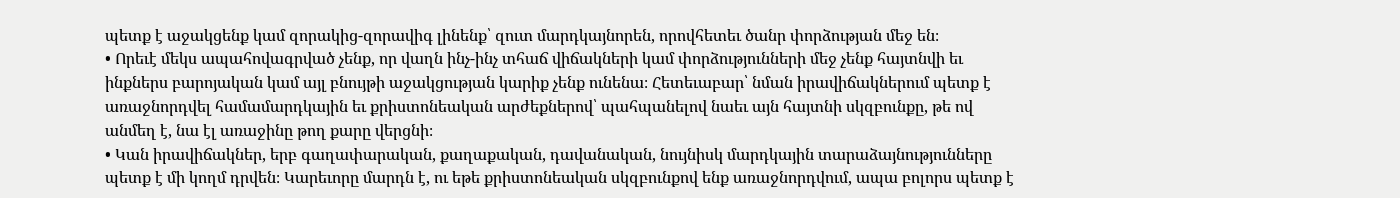պետք է աջակցենք կամ զորակից-զորավիգ լինենք՝ զուտ մարդկայնորեն, որովհետեւ ծանր փորձության մեջ են։
• Որեւէ մեկս ապահովագրված չենք, որ վաղն ինչ-ինչ տհաճ վիճակների կամ փորձությունների մեջ չենք հայտնվի եւ ինքներս բարոյական կամ այլ բնույթի աջակցության կարիք չենք ունենա։ Հետեւաբար՝ նման իրավիճակներում պետք է առաջնորդվել համամարդկային եւ քրիստոնեական արժեքներով՝ պահպանելով նաեւ այն հայտնի սկզբունքը, թե ով անմեղ է, նա էլ առաջինը թող քարը վերցնի։
• Կան իրավիճակներ, երբ գաղափարական, քաղաքական, դավանական, նույնիսկ մարդկային տարաձայնությունները պետք է մի կողմ դրվեն։ Կարեւորը մարդն է, ու եթե քրիստոնեական սկզբունքով ենք առաջնորդվում, ապա բոլորս պետք է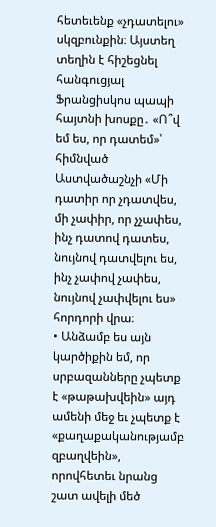հետեւենք «չդատելու» սկզբունքին։ Այստեղ տեղին է հիշեցնել հանգուցյալ Ֆրանցիսկոս պապի հայտնի խոսքը․ «Ո՞վ եմ ես, որ դատեմ»՝ հիմնված Աստվածաշնչի «Մի դատիր որ չդատվես, մի չափիր, որ չչափես, ինչ դատով դատես, նույնով դատվելու ես, ինչ չափով չափես, նույնով չափվելու ես» հորդորի վրա։
• Անձամբ ես այն կարծիքին եմ, որ սրբազանները չպետք է «թաթախվեին» այդ ամենի մեջ եւ չպետք է «քաղաքականությամբ զբաղվեին», որովհետեւ նրանց շատ ավելի մեծ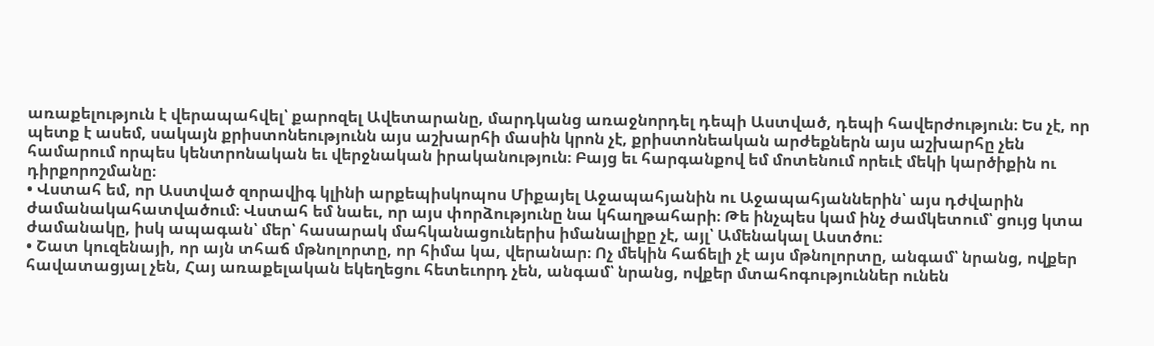առաքելություն է վերապահվել՝ քարոզել Ավետարանը, մարդկանց առաջնորդել դեպի Աստված, դեպի հավերժություն։ Ես չէ, որ պետք է ասեմ, սակայն քրիստոնեությունն այս աշխարհի մասին կրոն չէ, քրիստոնեական արժեքներն այս աշխարհը չեն համարում որպես կենտրոնական եւ վերջնական իրականություն։ Բայց եւ հարգանքով եմ մոտենում որեւէ մեկի կարծիքին ու դիրքորոշմանը։
• Վստահ եմ, որ Աստված զորավիգ կլինի արքեպիսկոպոս Միքայել Աջապահյանին ու Աջապահյաններին՝ այս դժվարին ժամանակահատվածում։ Վստահ եմ նաեւ, որ այս փորձությունը նա կհաղթահարի։ Թե ինչպես կամ ինչ ժամկետում՝ ցույց կտա ժամանակը, իսկ ապագան՝ մեր՝ հասարակ մահկանացուներիս իմանալիքը չէ, այլ՝ Ամենակալ Աստծու։
• Շատ կուզենայի, որ այն տհաճ մթնոլորտը, որ հիմա կա, վերանար։ Ոչ մեկին հաճելի չէ այս մթնոլորտը, անգամ՝ նրանց, ովքեր հավատացյալ չեն, Հայ առաքելական եկեղեցու հետեւորդ չեն, անգամ՝ նրանց, ովքեր մտահոգություններ ունեն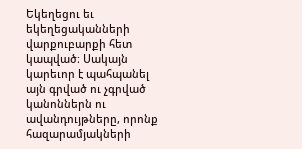Եկեղեցու եւ եկեղեցականների վարքուբարքի հետ կապված։ Սակայն կարեւոր է պահպանել այն գրված ու չգրված կանոններն ու ավանդույթները, որոնք հազարամյակների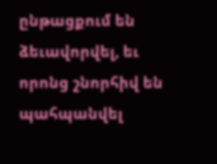ընթացքում են ձեւավորվել, եւ որոնց շնորհիվ են պահպանվել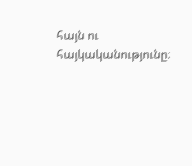հայն ու հայկականությունը։